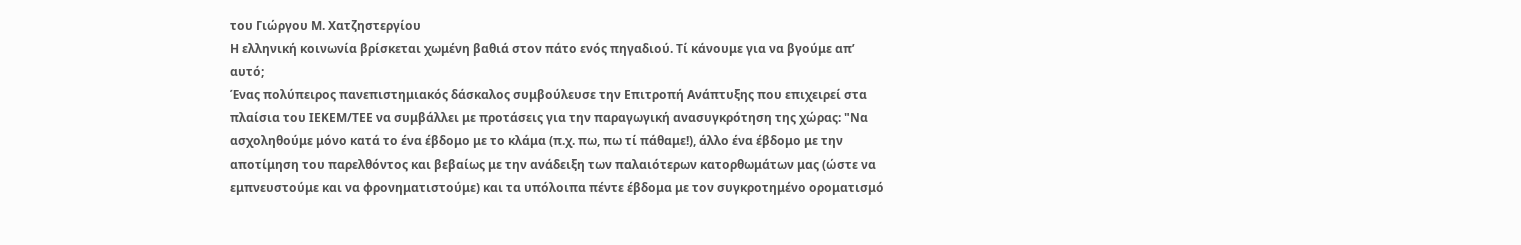του Γιώργου Μ. Χατζηστεργίου
Η ελληνική κοινωνία βρίσκεται χωμένη βαθιά στον πάτο ενός πηγαδιού. Τί κάνουμε για να βγούμε απ’ αυτό;
Ένας πολύπειρος πανεπιστημιακός δάσκαλος συμβούλευσε την Επιτροπή Ανάπτυξης που επιχειρεί στα πλαίσια του ΙΕΚΕΜ/ΤΕΕ να συμβάλλει με προτάσεις για την παραγωγική ανασυγκρότηση της χώρας: "Να ασχοληθούμε μόνο κατά το ένα έβδομο με το κλάμα (π.χ. πω, πω τί πάθαμε!), άλλο ένα έβδομο με την αποτίμηση του παρελθόντος και βεβαίως με την ανάδειξη των παλαιότερων κατορθωμάτων μας (ώστε να εμπνευστούμε και να φρονηματιστούμε) και τα υπόλοιπα πέντε έβδομα με τον συγκροτημένο οροματισμό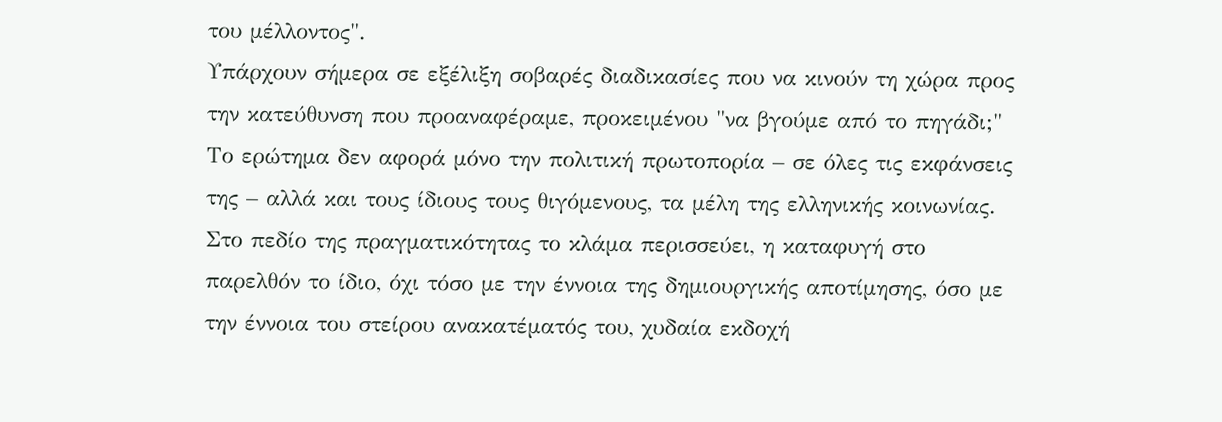του μέλλοντος".
Υπάρχουν σήμερα σε εξέλιξη σοβαρές διαδικασίες που να κινούν τη χώρα προς την κατεύθυνση που προαναφέραμε, προκειμένου "να βγούμε από το πηγάδι;" Το ερώτημα δεν αφορά μόνο την πολιτική πρωτοπορία – σε όλες τις εκφάνσεις της – αλλά και τους ίδιους τους θιγόμενους, τα μέλη της ελληνικής κοινωνίας. Στο πεδίο της πραγματικότητας το κλάμα περισσεύει, η καταφυγή στο παρελθόν το ίδιο, όχι τόσο με την έννοια της δημιουργικής αποτίμησης, όσο με την έννοια του στείρου ανακατέματός του, χυδαία εκδοχή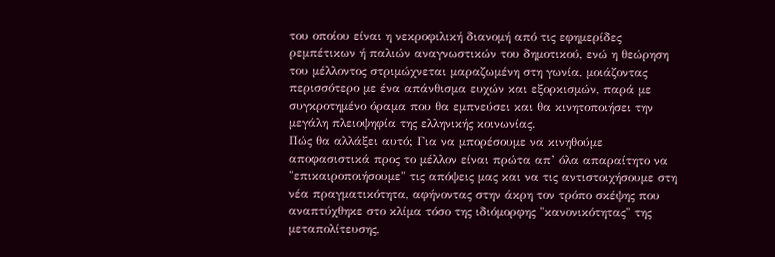του οποίου είναι η νεκροφιλική διανομή από τις εφημερίδες ρεμπέτικων ή παλιών αναγνωστικών του δημοτικού, ενώ η θεώρηση του μέλλοντος στριμώχνεται μαραζωμένη στη γωνία, μοιάζοντας περισσότερο με ένα απάνθισμα ευχών και εξορκισμών, παρά με συγκροτημένο όραμα που θα εμπνεύσει και θα κινητοποιήσει την μεγάλη πλειοψηφία της ελληνικής κοινωνίας.
Πώς θα αλλάξει αυτό; Για να μπορέσουμε να κινηθούμε αποφασιστικά προς το μέλλον είναι πρώτα απ’ όλα απαραίτητο να "επικαιροποιήσουμε" τις απόψεις μας και να τις αντιστοιχήσουμε στη νέα πραγματικότητα, αφήνοντας στην άκρη τον τρόπο σκέψης που αναπτύχθηκε στο κλίμα τόσο της ιδιόμορφης "κανονικότητας" της μεταπολίτευσης,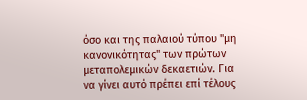όσο και της παλαιού τύπου "μη κανονικότητας" των πρώτων μεταπολεμικών δεκαετιών. Για να γίνει αυτό πρέπει επί τέλους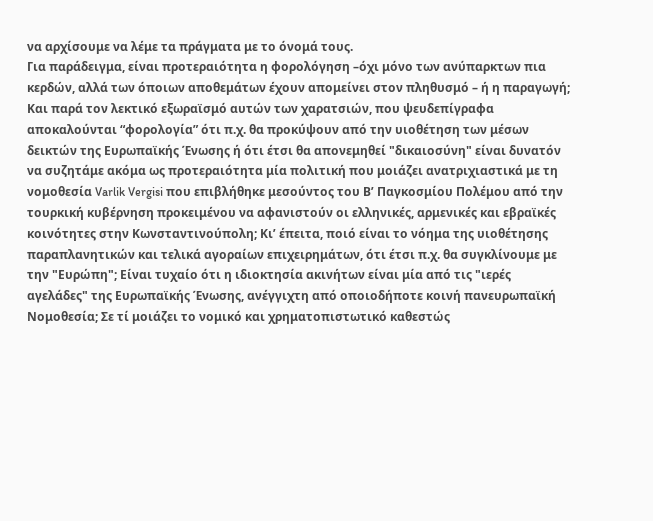να αρχίσουμε να λέμε τα πράγματα με το όνομά τους.
Για παράδειγμα, είναι προτεραιότητα η φορολόγηση –όχι μόνο των ανύπαρκτων πια κερδών, αλλά των όποιων αποθεμάτων έχουν απομείνει στον πληθυσμό – ή η παραγωγή; Και παρά τον λεκτικό εξωραϊσμό αυτών των χαρατσιών, που ψευδεπίγραφα αποκαλούνται “φορολογία” ότι π.χ. θα προκύψουν από την υιοθέτηση των μέσων δεικτών της Ευρωπαϊκής Ένωσης ή ότι έτσι θα απονεμηθεί "δικαιοσύνη" είναι δυνατόν να συζητάμε ακόμα ως προτεραιότητα μία πολιτική που μοιάζει ανατριχιαστικά με τη νομοθεσία Varlik Vergisi που επιβλήθηκε μεσούντος του Β’ Παγκοσμίου Πολέμου από την τουρκική κυβέρνηση προκειμένου να αφανιστούν οι ελληνικές, αρμενικές και εβραϊκές κοινότητες στην Κωνσταντινούπολη; Κι’ έπειτα, ποιό είναι το νόημα της υιοθέτησης παραπλανητικών και τελικά αγοραίων επιχειρημάτων, ότι έτσι π.χ. θα συγκλίνουμε με την "Ευρώπη"; Είναι τυχαίο ότι η ιδιοκτησία ακινήτων είναι μία από τις "ιερές αγελάδες" της Ευρωπαϊκής Ένωσης, ανέγγιχτη από οποιοδήποτε κοινή πανευρωπαϊκή Νομοθεσία; Σε τί μοιάζει το νομικό και χρηματοπιστωτικό καθεστώς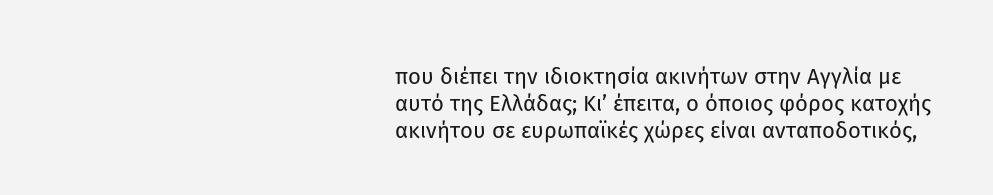που διέπει την ιδιοκτησία ακινήτων στην Αγγλία με αυτό της Ελλάδας; Κι’ έπειτα, ο όποιος φόρος κατοχής ακινήτου σε ευρωπαϊκές χώρες είναι ανταποδοτικός,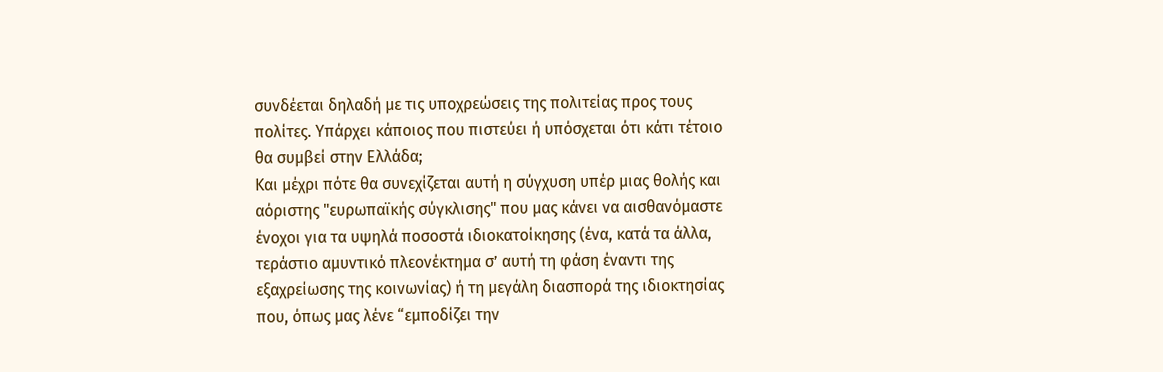συνδέεται δηλαδή με τις υποχρεώσεις της πολιτείας προς τους πολίτες. Υπάρχει κάποιος που πιστεύει ή υπόσχεται ότι κάτι τέτοιο θα συμβεί στην Ελλάδα;
Και μέχρι πότε θα συνεχίζεται αυτή η σύγχυση υπέρ μιας θολής και αόριστης "ευρωπαϊκής σύγκλισης" που μας κάνει να αισθανόμαστε ένοχοι για τα υψηλά ποσοστά ιδιοκατοίκησης (ένα, κατά τα άλλα, τεράστιο αμυντικό πλεονέκτημα σ’ αυτή τη φάση έναντι της εξαχρείωσης της κοινωνίας) ή τη μεγάλη διασπορά της ιδιοκτησίας που, όπως μας λένε “εμποδίζει την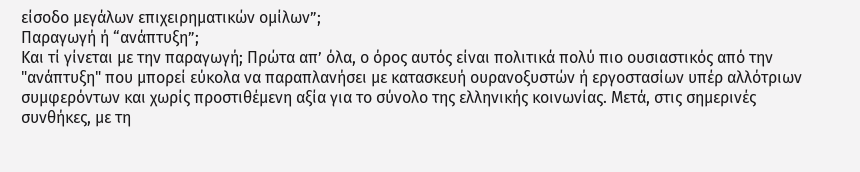είσοδο μεγάλων επιχειρηματικών ομίλων”;
Παραγωγή ή “ανάπτυξη”;
Και τί γίνεται με την παραγωγή; Πρώτα απ’ όλα, ο όρος αυτός είναι πολιτικά πολύ πιο ουσιαστικός από την "ανάπτυξη" που μπορεί εύκολα να παραπλανήσει με κατασκευή ουρανοξυστών ή εργοστασίων υπέρ αλλότριων συμφερόντων και χωρίς προστιθέμενη αξία για το σύνολο της ελληνικής κοινωνίας. Μετά, στις σημερινές συνθήκες, με τη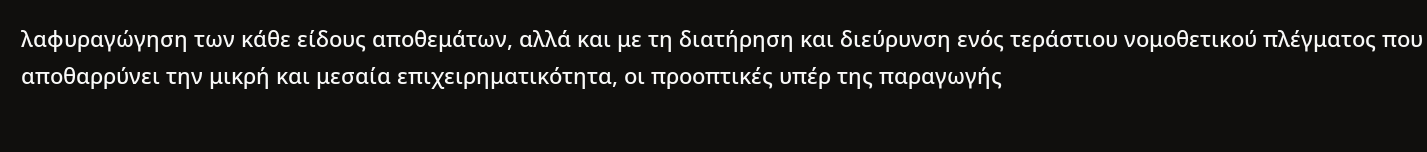λαφυραγώγηση των κάθε είδους αποθεμάτων, αλλά και με τη διατήρηση και διεύρυνση ενός τεράστιου νομοθετικού πλέγματος που αποθαρρύνει την μικρή και μεσαία επιχειρηματικότητα, οι προοπτικές υπέρ της παραγωγής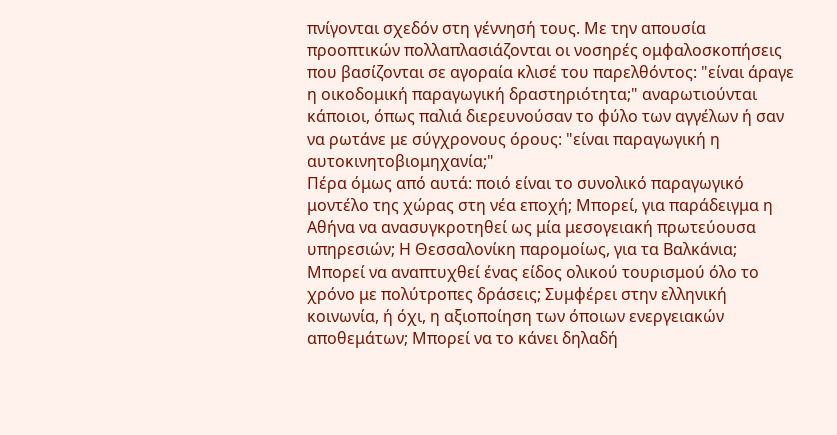πνίγονται σχεδόν στη γέννησή τους. Με την απουσία προοπτικών πολλαπλασιάζονται οι νοσηρές ομφαλοσκοπήσεις που βασίζονται σε αγοραία κλισέ του παρελθόντος: "είναι άραγε η οικοδομική παραγωγική δραστηριότητα;" αναρωτιούνται κάποιοι, όπως παλιά διερευνούσαν το φύλο των αγγέλων ή σαν να ρωτάνε με σύγχρονους όρους: "είναι παραγωγική η αυτοκινητοβιομηχανία;"
Πέρα όμως από αυτά: ποιό είναι το συνολικό παραγωγικό μοντέλο της χώρας στη νέα εποχή; Μπορεί, για παράδειγμα η Αθήνα να ανασυγκροτηθεί ως μία μεσογειακή πρωτεύουσα υπηρεσιών; Η Θεσσαλονίκη παρομοίως, για τα Βαλκάνια; Μπορεί να αναπτυχθεί ένας είδος ολικού τουρισμού όλο το χρόνο με πολύτροπες δράσεις; Συμφέρει στην ελληνική κοινωνία, ή όχι, η αξιοποίηση των όποιων ενεργειακών αποθεμάτων; Μπορεί να το κάνει δηλαδή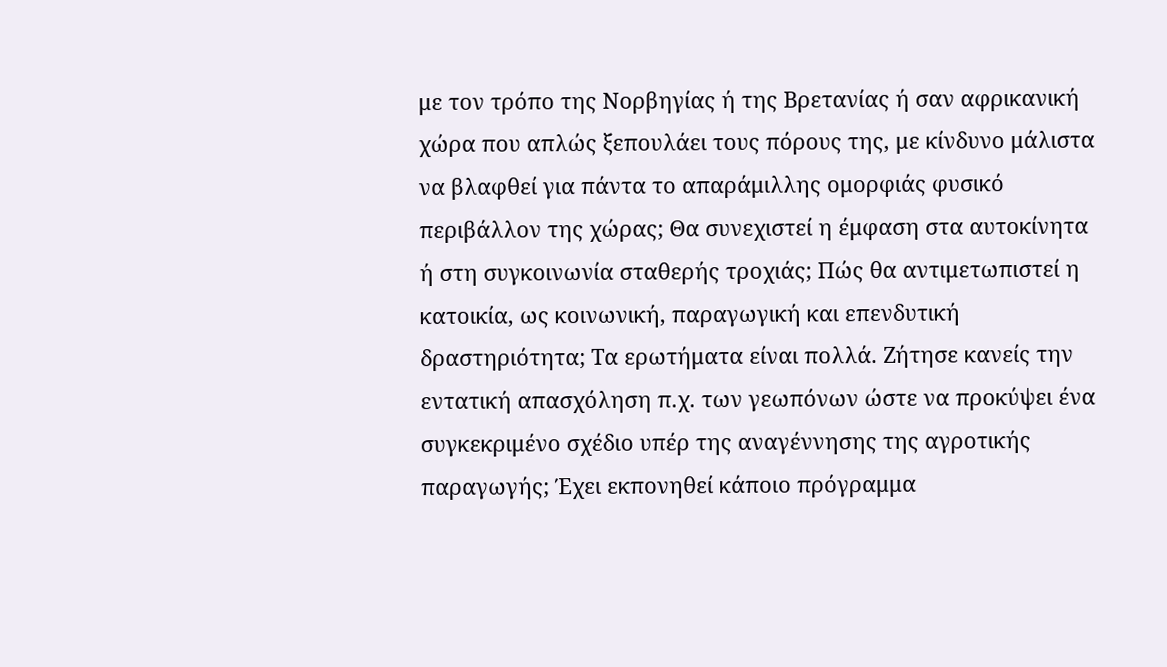με τον τρόπο της Νορβηγίας ή της Βρετανίας ή σαν αφρικανική χώρα που απλώς ξεπουλάει τους πόρους της, με κίνδυνο μάλιστα να βλαφθεί για πάντα το απαράμιλλης ομορφιάς φυσικό περιβάλλον της χώρας; Θα συνεχιστεί η έμφαση στα αυτοκίνητα ή στη συγκοινωνία σταθερής τροχιάς; Πώς θα αντιμετωπιστεί η κατοικία, ως κοινωνική, παραγωγική και επενδυτική δραστηριότητα; Τα ερωτήματα είναι πολλά. Ζήτησε κανείς την εντατική απασχόληση π.χ. των γεωπόνων ώστε να προκύψει ένα συγκεκριμένο σχέδιο υπέρ της αναγέννησης της αγροτικής παραγωγής; Έχει εκπονηθεί κάποιο πρόγραμμα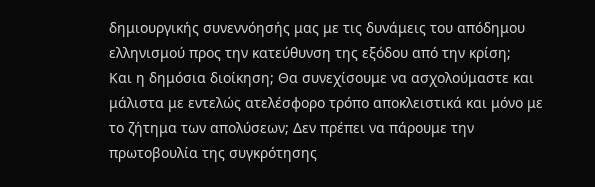δημιουργικής συνεννόησής μας με τις δυνάμεις του απόδημου ελληνισμού προς την κατεύθυνση της εξόδου από την κρίση;
Και η δημόσια διοίκηση; Θα συνεχίσουμε να ασχολούμαστε και μάλιστα με εντελώς ατελέσφορο τρόπο αποκλειστικά και μόνο με το ζήτημα των απολύσεων; Δεν πρέπει να πάρουμε την πρωτοβουλία της συγκρότησης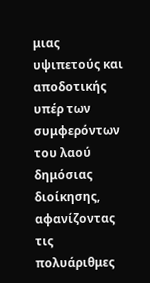μιας υψιπετούς και αποδοτικής υπέρ των συμφερόντων του λαού δημόσιας διοίκησης, αφανίζοντας τις πολυάριθμες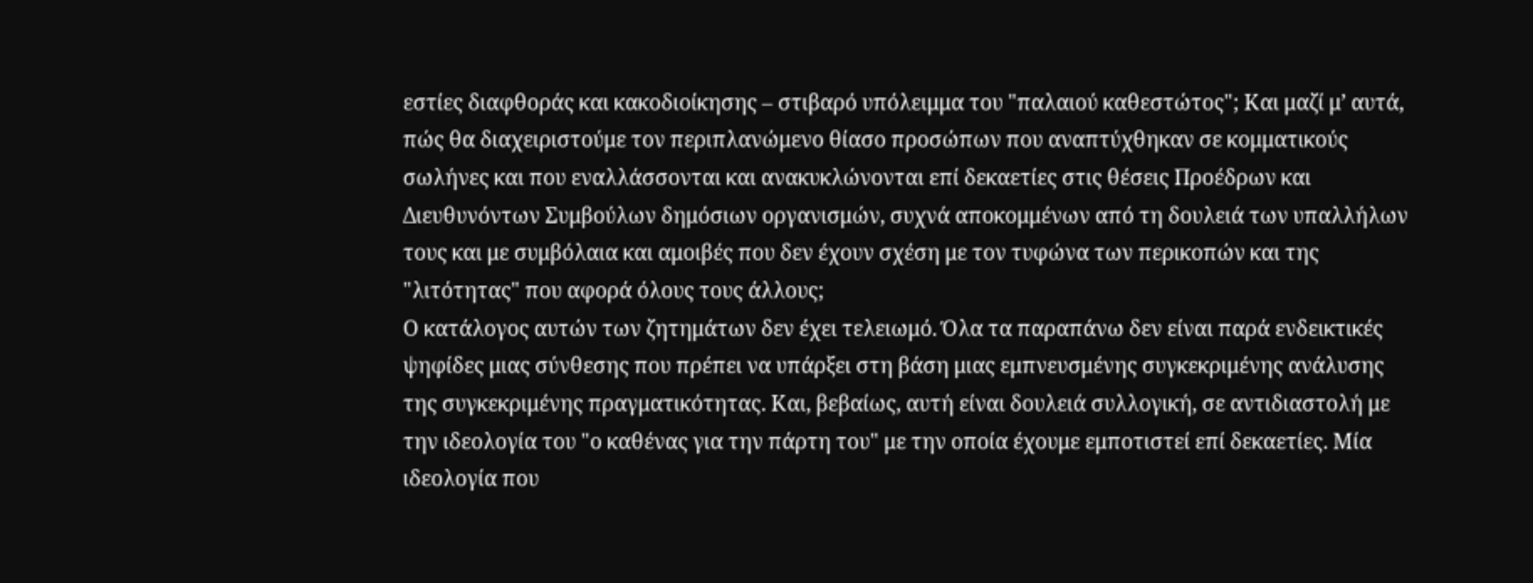εστίες διαφθοράς και κακοδιοίκησης – στιβαρό υπόλειμμα του "παλαιού καθεστώτος"; Και μαζί μ’ αυτά, πώς θα διαχειριστούμε τον περιπλανώμενο θίασο προσώπων που αναπτύχθηκαν σε κομματικούς σωλήνες και που εναλλάσσονται και ανακυκλώνονται επί δεκαετίες στις θέσεις Προέδρων και Διευθυνόντων Συμβούλων δημόσιων οργανισμών, συχνά αποκομμένων από τη δουλειά των υπαλλήλων τους και με συμβόλαια και αμοιβές που δεν έχουν σχέση με τον τυφώνα των περικοπών και της "λιτότητας" που αφορά όλους τους άλλους;
Ο κατάλογος αυτών των ζητημάτων δεν έχει τελειωμό. Όλα τα παραπάνω δεν είναι παρά ενδεικτικές ψηφίδες μιας σύνθεσης που πρέπει να υπάρξει στη βάση μιας εμπνευσμένης συγκεκριμένης ανάλυσης της συγκεκριμένης πραγματικότητας. Και, βεβαίως, αυτή είναι δουλειά συλλογική, σε αντιδιαστολή με την ιδεολογία του "ο καθένας για την πάρτη του" με την οποία έχουμε εμποτιστεί επί δεκαετίες. Μία ιδεολογία που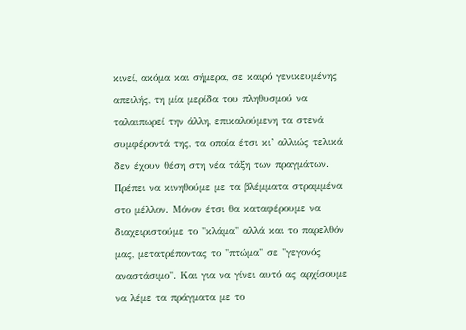κινεί, ακόμα και σήμερα, σε καιρό γενικευμένης απειλής, τη μία μερίδα του πληθυσμού να ταλαιπωρεί την άλλη, επικαλούμενη τα στενά συμφέροντά της, τα οποία έτσι κι’ αλλιώς τελικά δεν έχουν θέση στη νέα τάξη των πραγμάτων.
Πρέπει να κινηθούμε με τα βλέμματα στραμμένα στο μέλλον. Μόνον έτσι θα καταφέρουμε να διαχειριστούμε το "κλάμα" αλλά και το παρελθόν μας, μετατρέποντας το "πτώμα" σε "γεγονός αναστάσιμο". Και για να γίνει αυτό ας αρχίσουμε να λέμε τα πράγματα με το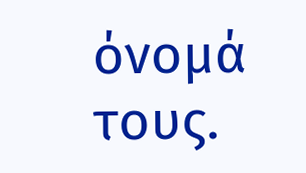όνομά τους.